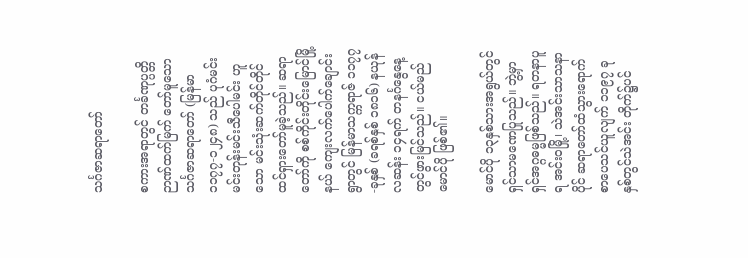သင်္ဂဇာဆရာတော်

စကားအရာတွင် တင်္ခဏုပ္ပတ္တိဉာဏ်ထက်မြက် တော်မူသော သင်္ဂဇာဆရာတော် (မြန်မာ ၁၁၇၇-၁၂၄၈) သည် ပုဂံမင်းမင်းတုန်းမင်းသီပေါမင်း ဟူသော မင်းသုံးဆက်တိုင်တိုင် ထင်ရှားတော်မူခဲ့သည်။ ဆရာတော်ကို စစ်ကိုင်းတိုင်းမြောင်မြို့နယ် ကျေးလက်ပေါက်ချောင်းရွာတွင် မြန်မာသက္ကရာဇ် ၁၁၇၇-ခုနှစ် (ခရစ်နှစ် ၁၈၁၆) နယုန်လဆန်း ၁၄ရက် တနင်္ဂနွေနေ့တွင်ဖွားမြင်သည်။ ငယ်မည်မောင်ပို ဖြစ်၏။

မောင်ပို ၁၃နှစ်သားအရွယ်တွင် ရှင်သာမဏေပြုသည်။ ဘွဲ့မှာရှင်အဂ္ဂဓမ္မဖြစ်သည်။ ရတနာပူရ အင်းဝမြို့၊ သဲအင်းသာသနာပိုင် ဆရာတော်ထံသွားရောက် စာပေသင်ယူလျက် ၁၁၉၇ ခုနှစ်တွင်သဲအင်း တိုက်၌ပင်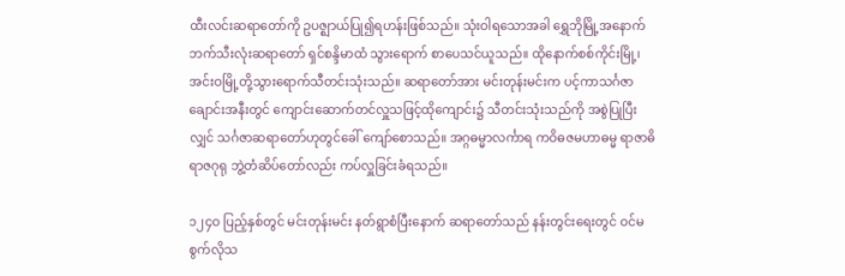ထီးလင်းဆရာတော်ကို ဥပဇ္ဈာယ်ပြု၍ရဟန်းဖြစ်သည်။ သုံးဝါရသောအခါ ရွှေဘိုမြို့အနောက် ဘက်သီးလုံးဆရာတော် ရှင်စန္ဒိမာထံ သွားရောက် စာပေသင်ယူသည်။ ထိုနောက်စစ်ကိုင်းမြို့၊ အင်းဝမြို့တို့သွားရောက်သီတင်းသုံးသည်။ ဆရာတော်အား မင်းတုန်းမင်းက ပင့်ကာသင်္ဂဇာချောင်းအနီးတွင် ကျောင်းဆောက်တင်လှူသဖြင့်ထိုကျောင်း၌ သီတင်းသုံးသည်ကို အစွဲပြုပြီးလျှင် သင်္ဂဇာဆရာတော်ဟုတွင်ခေါ် ကျော်စောသည်။ အဂ္ဂဓမ္မာလင်္ကာရ ကဝိဓဇမဟာဓမ္မ ရာဇာဓိ ရာဇဂုရု ဘွဲ့တံဆိပ်တော်လည်း ကပ်လှူခြင်းခံရသည်။

၁၂၄ဝ ပြည့်နှစ်တွင် မင်းတုန်းမင်း နတ်ရွာစံပြီးနောက် ဆရာတော်သည် နန်းတွင်းရေးတွင် ဝင်မစွက်လိုသ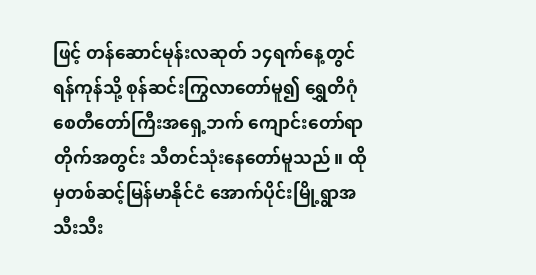ဖြင့် တန်ဆောင်မုန်းလဆုတ် ၁၄ရက်နေ့တွင် ရန်ကုန်သို့ စုန်ဆင်းကြွလာတော်မူ၍ ရွှေတိဂုံစေတီတော်ကြီးအရှေ့ဘက် ကျောင်းတော်ရာတိုက်အတွင်း သီတင်သုံးနေတော်မူသည်။ ထိုမှတစ်ဆင့်မြန်မာနိုင်ငံ အောက်ပိုင်းမြို့ရွာအသီးသီး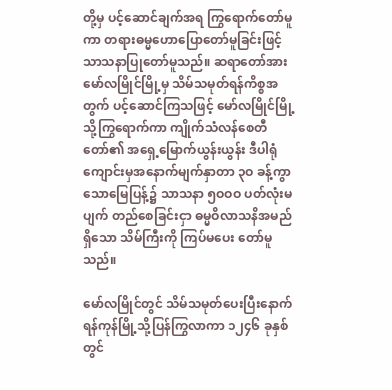တို့မှ ပင့်ဆောင်ချက်အရ ကြွရောက်တော်မူကာ တရားဓမ္မဟောပြောတော်မူခြင်းဖြင့် သာသနာပြုတော်မူသည်။ ဆရာတော်အား မော်လမြိုင်မြို့မှ သိမ်သမုတ်ရန်ကိစ္စအတွက် ပင့်ဆောင်ကြသဖြင့် မော်လမြိုင်မြို့သို့ကြွရောက်ကာ ကျိုက်သံလန်စေတီတော်၏ အရှေ့မြောက်ယွန်းယွန်း ဒီပါရုံကျောင်းမှအနောက်မျက်နှာတာ ၃ဝ ခန့်ကွာသောမြေပြန့်၌ သာသနာ ၅ဝဝဝ ပတ်လုံးမပျက် တည်စေခြင်းငှာ ဓမ္မဝိလာသနိအမည်ရှိသော သိမ်ကြီးကို ကြပ်မပေး တော်မူသည်။

မော်လမြိုင်တွင် သိမ်သမုတ်ပေးပြီးနောက် ရန်ကုန်မြို့သို့ပြန်ကြွလာကာ ၁၂၄၆ ခုနှစ်တွင်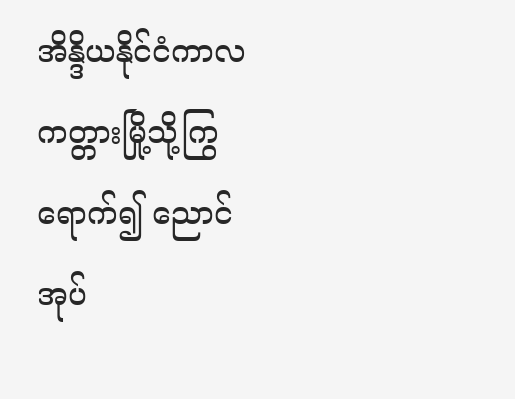အိန္ဒိယနိုင်ငံကာလကတ္တားမြို့သို့ကြွရောက်၍ ညောင်အုပ်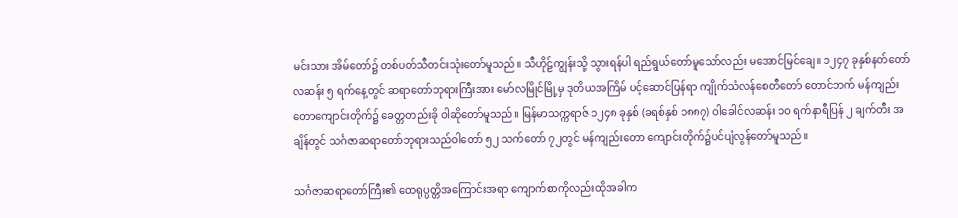မင်းသား အိမ်တော်၌ တစ်ပတ်သီတင်းသုံးတော်မူသည်။ သီဟိုဠ်ကျွန်းသို့ သွားရန်ပါ ရည်ရွယ်တော်မူသော်လည်း မအောင်မြင်ချေ။ ၁၂၄၇ ခုနှစ်နတ်တော်လဆန်း ၅ ရက်နေ့တွင် ဆရာတော်ဘုရားကြီးအား မော်လမြိုင်မြို့မှ ဒုတိယအကြိမ် ပင့်ဆောင်ပြန်ရာ ကျိုက်သံလန်စေတီတော် တောင်ဘက် မန်ကျည်းတောကျောင်းတိုက်၌ ခေတ္တတည်းခို ဝါဆိုတော်မူသည်။ မြန်မာသက္ကရာဇ် ၁၂၄၈ ခုနှစ် (ခရစ်နှစ် ၁၈၈၇) ဝါခေါင်လဆန်း ၁ဝ ရက်နာရီပြန် ၂ ချက်တီး အချိန်တွင် သင်္ဂဇာဆရာတော်ဘုရားသည်ဝါတော် ၅၂ သက်တော် ၇၂တွင် မန်ကျည်းတော ကျောင်းတိုက်၌ပင်ပျံလွန်တော်မူသည်။

သင်္ဂဇာဆရာတော်ကြီး၏ ထေရုပ္ပတ္တိအကြောင်းအရာ ကျောက်စာကိုလည်းထိုအခါက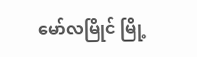မော်လမြိုင် မြို့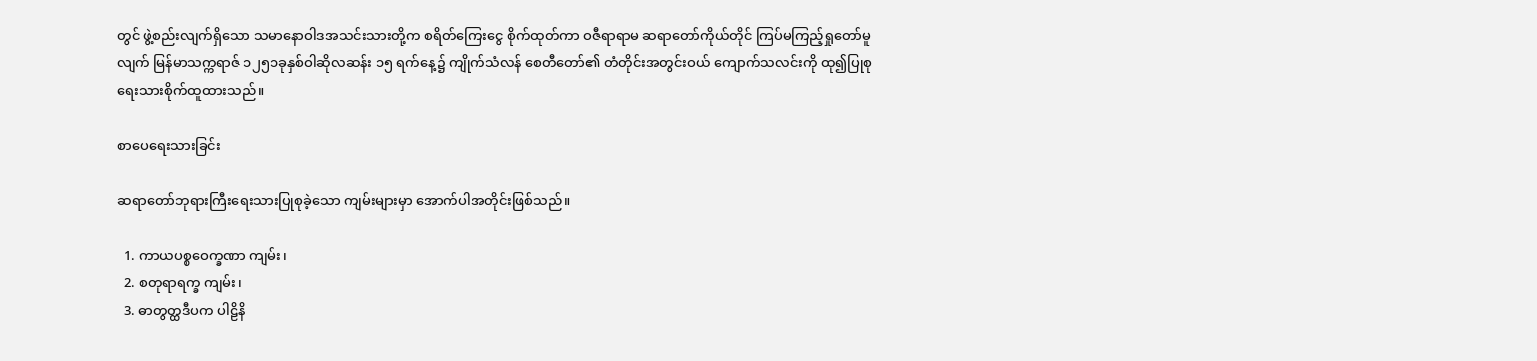တွင် ဖွဲ့စည်းလျက်ရှိသော သမာနောဝါဒအသင်းသားတို့က စရိတ်ကြေးငွေ စိုက်ထုတ်ကာ ဝဇီရာရာမ ဆရာတော်ကိုယ်တိုင် ကြပ်မကြည့်ရှုတော်မူလျက် မြန်မာသက္ကရာဇ် ၁၂၅၁ခုနှစ်ဝါဆိုလဆန်း ၁၅ ရက်နေ့၌ ကျိုက်သံလန် စေတီတော်၏ တံတိုင်းအတွင်းဝယ် ကျောက်သလင်းကို ထု၍ပြုစုရေးသားစိုက်ထူထားသည်။

စာပေရေးသားခြင်း

ဆရာတော်ဘုရားကြီးရေးသားပြုစုခဲ့သော ကျမ်းများမှာ အောက်ပါအတိုင်းဖြစ်သည်။

  1. ကာယပစ္စဝေက္ခဏာ ကျမ်း၊
  2. စတုရာရက္ခ ကျမ်း၊
  3. ဓာတွတ္ထဒီပက ပါဠိနိ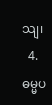သျ၊
  4. ဓမ္မပ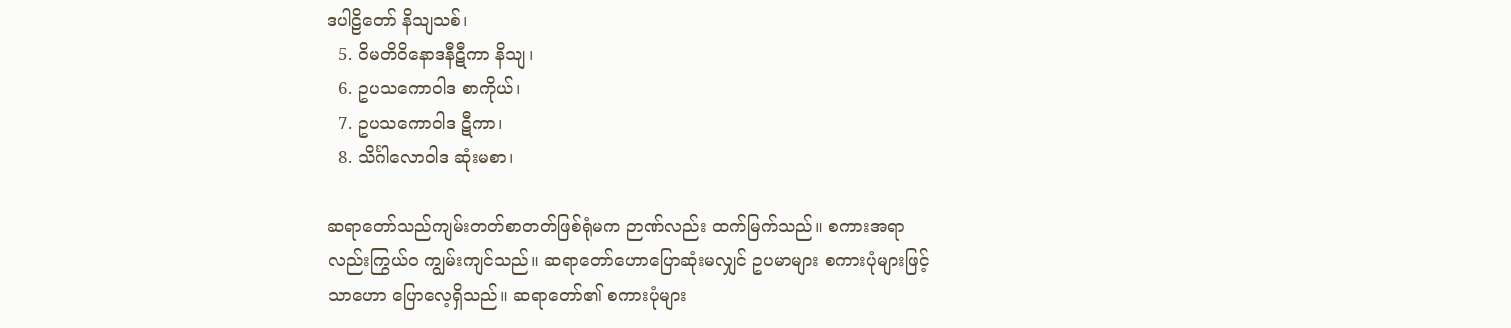ဒပါဠိတော် နိသျသစ်၊
  5. ဝိမတိဝိနောဒနီဋီကာ နိသျ၊
  6. ဥပသကောဝါဒ စာကိုယ်၊
  7. ဥပသကောဝါဒ ဋီကာ၊
  8. သိင်္ဂါလောဝါဒ ဆုံးမစာ၊

ဆရာတော်သည်ကျမ်းတတ်စာတတ်ဖြစ်ရုံမက ဉာဏ်လည်း ထက်မြက်သည်။ စကားအရာလည်းကြွယ်ဝ ကျွမ်းကျင်သည်။ ဆရာတော်ဟောပြောဆုံးမလျှင် ဥပမာများ စကားပုံများဖြင့်သာဟော ပြောလေ့ရှိသည်။ ဆရာတော်၏ စကားပုံများ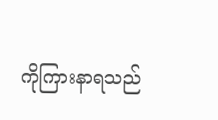ကိုကြားနာရသည်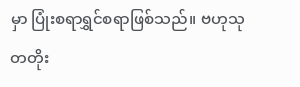မှာ ပြုံးစရာရွှင်စရာဖြစ်သည်။ ဗဟုသုတတိုး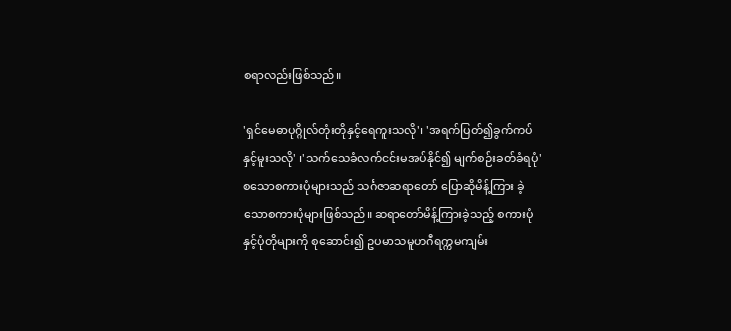စရာလည်းဖြစ်သည်။

'ရှင်မေဓာပုဂ္ဂိုလ်တုံးတိုနှင့်ရေကူးသလို'၊ 'အရက်ပြတ်၍ခွက်ကပ်နှင့်မူးသလို' ၊'သက်သေခံလက်ငင်းမအပ်နိုင်၍ မျက်စဉ်းခတ်ခံရပုံ' စသောစကားပုံများသည် သင်္ဂဇာဆရာတော် ပြောဆိုမိန့်ကြား ခဲ့သောစကားပုံများဖြစ်သည်။ ဆရာတော်မိန့်ကြားခဲ့သည့် စကားပုံနှင့်ပုံတိုများကို စုဆောင်း၍ ဥပမာသမူဟဂီရက္ကမကျမ်း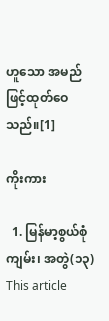ဟူသော အမည်ဖြင့်ထုတ်ဝေသည်။[1]

ကိုးကား

  1. မြန်မာ့စွယ်စုံကျမ်း၊ အတွဲ(၁၃)
This article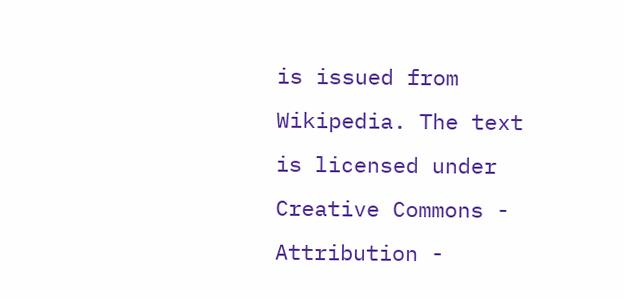is issued from Wikipedia. The text is licensed under Creative Commons - Attribution -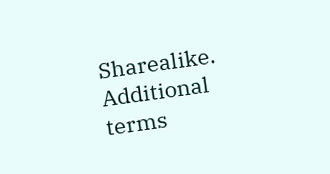Sharealike. Additional terms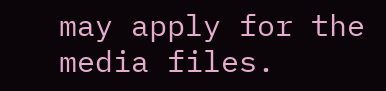may apply for the media files.